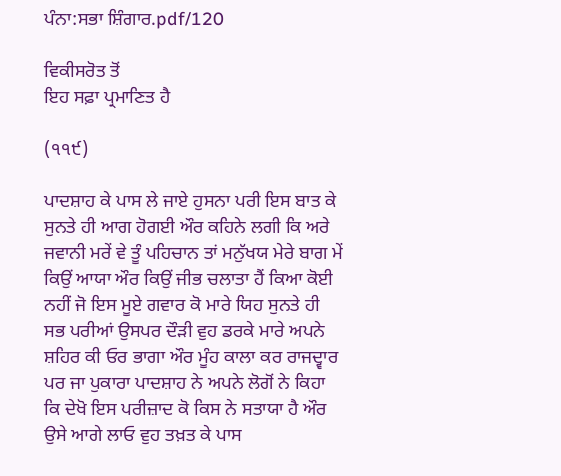ਪੰਨਾ:ਸਭਾ ਸ਼ਿੰਗਾਰ.pdf/120

ਵਿਕੀਸਰੋਤ ਤੋਂ
ਇਹ ਸਫ਼ਾ ਪ੍ਰਮਾਣਿਤ ਹੈ

(੧੧੯)

ਪਾਦਸ਼ਾਹ ਕੇ ਪਾਸ ਲੇ ਜਾਏ ਹੁਸਨਾ ਪਰੀ ਇਸ ਬਾਤ ਕੇ ਸੁਨਤੇ ਹੀ ਆਗ ਹੋਗਈ ਔਰ ਕਹਿਨੇ ਲਗੀ ਕਿ ਅਰੇ ਜਵਾਨੀ ਮਰੇਂ ਵੇ ਤੂੰ ਪਹਿਚਾਨ ਤਾਂ ਮਨੁੱਖਯ ਮੇਰੇ ਬਾਗ ਮੇਂ ਕਿਉਂ ਆਯਾ ਔਰ ਕਿਉਂ ਜੀਭ ਚਲਾਤਾ ਹੈਂ ਕਿਆ ਕੋਈ ਨਹੀਂ ਜੋ ਇਸ ਮੂਏ ਗਵਾਰ ਕੋ ਮਾਰੇ ਯਿਹ ਸੁਨਤੇ ਹੀ ਸਭ ਪਰੀਆਂ ਉਸਪਰ ਦੌੜੀ ਵੁਹ ਡਰਕੇ ਮਾਰੇ ਅਪਨੇ ਸ਼ਹਿਰ ਕੀ ਓਰ ਭਾਗਾ ਔਰ ਮੂੰਹ ਕਾਲਾ ਕਰ ਰਾਜਦ੍ਵਾਰ ਪਰ ਜਾ ਪੁਕਾਰਾ ਪਾਦਸ਼ਾਹ ਨੇ ਅਪਨੇ ਲੋਗੋਂ ਨੇ ਕਿਹਾ ਕਿ ਦੇਖੋ ਇਸ ਪਰੀਜ਼ਾਦ ਕੋ ਕਿਸ ਨੇ ਸਤਾਯਾ ਹੈ ਔਰ ਉਸੇ ਆਗੇ ਲਾਓ ਵੁਹ ਤਖ਼ਤ ਕੇ ਪਾਸ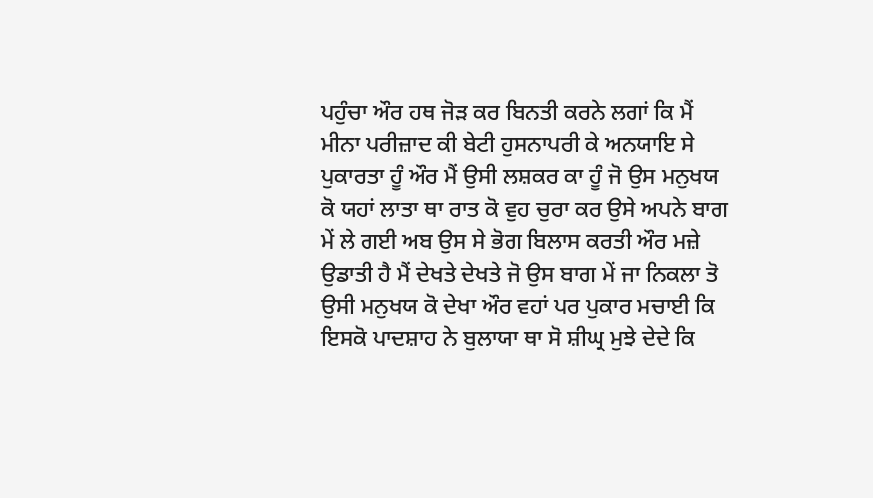ਪਹੁੰਚਾ ਔਰ ਹਥ ਜੋੜ ਕਰ ਬਿਨਤੀ ਕਰਨੇ ਲਗਾਂ ਕਿ ਮੈਂ ਮੀਨਾ ਪਰੀਜ਼ਾਦ ਕੀ ਬੇਟੀ ਹੁਸਨਾਪਰੀ ਕੇ ਅਨਯਾਇ ਸੇ ਪੁਕਾਰਤਾ ਹੂੰ ਔਰ ਮੈਂ ਉਸੀ ਲਸ਼ਕਰ ਕਾ ਹੂੰ ਜੋ ਉਸ ਮਨੁਖਯ ਕੋ ਯਹਾਂ ਲਾਤਾ ਥਾ ਰਾਤ ਕੋ ਵੁਹ ਚੁਰਾ ਕਰ ਉਸੇ ਅਪਨੇ ਬਾਗ ਮੇਂ ਲੇ ਗਈ ਅਬ ਉਸ ਸੇ ਭੋਗ ਬਿਲਾਸ ਕਰਤੀ ਔਰ ਮਜ਼ੇ ਉਡਾਤੀ ਹੈ ਮੈਂ ਦੇਖਤੇ ਦੇਖਤੇ ਜੋ ਉਸ ਬਾਗ ਮੇਂ ਜਾ ਨਿਕਲਾ ਤੋ ਉਸੀ ਮਨੁਖਯ ਕੋ ਦੇਖਾ ਔਰ ਵਹਾਂ ਪਰ ਪੁਕਾਰ ਮਚਾਈ ਕਿ ਇਸਕੋ ਪਾਦਸ਼ਾਹ ਨੇ ਬੁਲਾਯਾ ਥਾ ਸੋ ਸ਼ੀਘ੍ਰ ਮੁਝੇ ਦੇਦੇ ਕਿ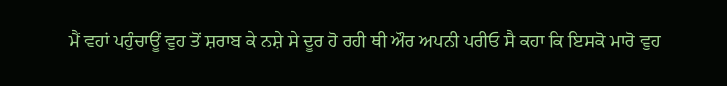ਮੈਂ ਵਹਾਂ ਪਹੁੰਚਾਊਂ ਵੁਹ ਤੋਂ ਸ਼ਰਾਬ ਕੇ ਨਸ਼ੇ ਸੇ ਦੂਰ ਹੋ ਰਹੀ ਥੀ ਔਰ ਅਪਨੀ ਪਰੀਓ ਸੈ ਕਹਾ ਕਿ ਇਸਕੋ ਮਾਰੋ ਵੁਹ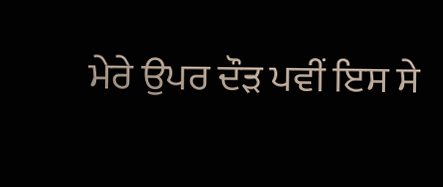ਮੇਰੇ ਉਪਰ ਦੌੜ ਪਵੀਂ ਇਸ ਸੇ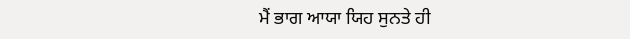ਮੈਂ ਭਾਗ ਆਯਾ ਯਿਹ ਸੁਨਤੇ ਹੀ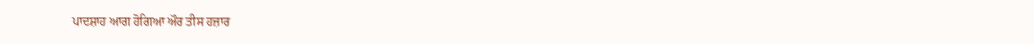ਪਾਦਸ਼ਾਹ ਆਗ ਹੋਗਿਆ ਔਰ ਤੀਸ ਹਜ਼ਾਰ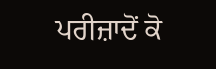ਪਰੀਜ਼ਾਦੋਂ ਕੋ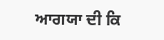ਆਗਯਾ ਦੀ ਕਿ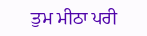ਤੁਮ ਮੀਠਾ ਪਰੀ